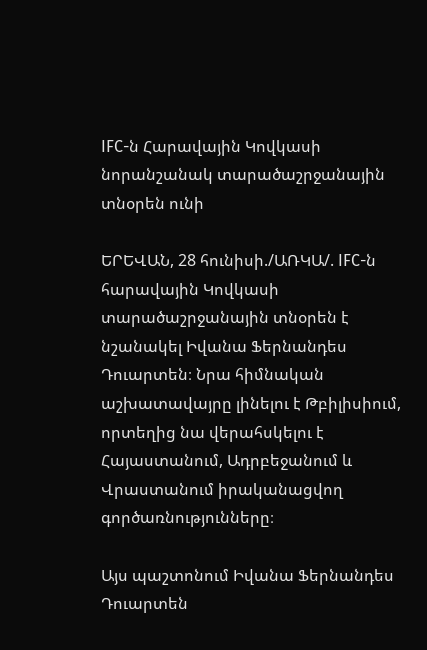IFC-ն Հարավային Կովկասի նորանշանակ տարածաշրջանային տնօրեն ունի

ԵՐԵՎԱՆ, 28 հունիսի./ԱՌԿԱ/. IFC-ն հարավային Կովկասի տարածաշրջանային տնօրեն է նշանակել Իվանա Ֆերնանդես Դուարտեն։ Նրա հիմնական աշխատավայրը լինելու է Թբիլիսիում, որտեղից նա վերահսկելու է Հայաստանում, Ադրբեջանում և Վրաստանում իրականացվող գործառնությունները։

Այս պաշտոնում Իվանա Ֆերնանդես Դուարտեն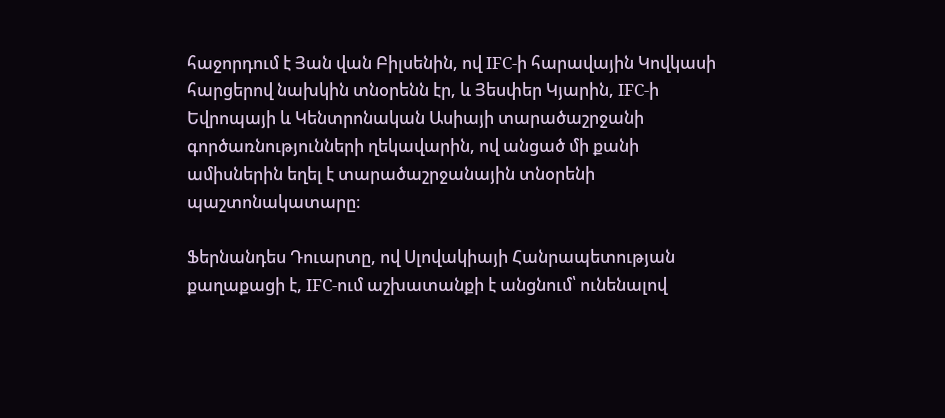հաջորդում է Յան վան Բիլսենին, ով IFC-ի հարավային Կովկասի հարցերով նախկին տնօրենն էր, և Յեսփեր Կյարին, IFC-ի Եվրոպայի և Կենտրոնական Ասիայի տարածաշրջանի գործառնությունների ղեկավարին, ով անցած մի քանի ամիսներին եղել է տարածաշրջանային տնօրենի պաշտոնակատարը։

Ֆերնանդես Դուարտը, ով Սլովակիայի Հանրապետության քաղաքացի է, IFC-ում աշխատանքի է անցնում՝ ունենալով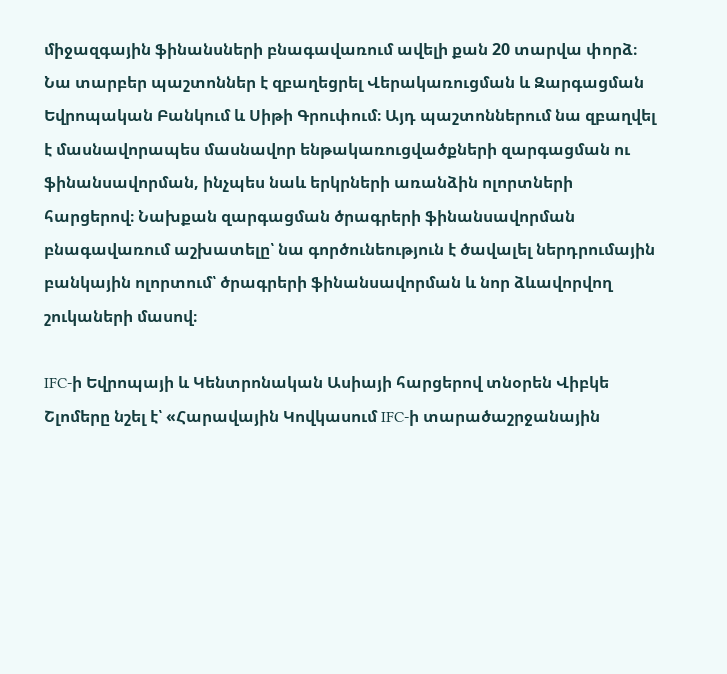միջազգային ֆինանսների բնագավառում ավելի քան 20 տարվա փորձ։ Նա տարբեր պաշտոններ է զբաղեցրել Վերակառուցման և Զարգացման Եվրոպական Բանկում և Սիթի Գրուփում։ Այդ պաշտոններում նա զբաղվել է մասնավորապես մասնավոր ենթակառուցվածքների զարգացման ու ֆինանսավորման, ինչպես նաև երկրների առանձին ոլորտների հարցերով։ Նախքան զարգացման ծրագրերի ֆինանսավորման բնագավառում աշխատելը՝ նա գործունեություն է ծավալել ներդրումային բանկային ոլորտում՝ ծրագրերի ֆինանսավորման և նոր ձևավորվող շուկաների մասով։

IFC-ի Եվրոպայի և Կենտրոնական Ասիայի հարցերով տնօրեն Վիբկե Շլոմերը նշել է՝ «Հարավային Կովկասում IFC-ի տարածաշրջանային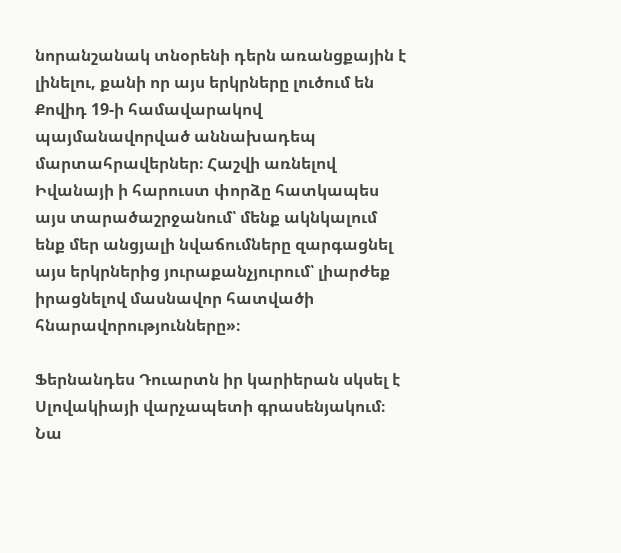նորանշանակ տնօրենի դերն առանցքային է լինելու, քանի որ այս երկրները լուծում են Քովիդ 19-ի համավարակով պայմանավորված աննախադեպ մարտահրավերներ։ Հաշվի առնելով Իվանայի ի հարուստ փորձը հատկապես այս տարածաշրջանում՝ մենք ակնկալում ենք մեր անցյալի նվաճումները զարգացնել այս երկրներից յուրաքանչյուրում՝ լիարժեք իրացնելով մասնավոր հատվածի հնարավորությունները»։

Ֆերնանդես Դուարտն իր կարիերան սկսել է Սլովակիայի վարչապետի գրասենյակում։ Նա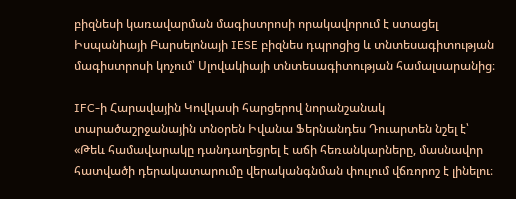բիզնեսի կառավարման մագիստրոսի որակավորում է ստացել Իսպանիայի Բարսելոնայի IESE բիզնես դպրոցից և տնտեսագիտության մագիստրոսի կոչում՝ Սլովակիայի տնտեսագիտության համալսարանից։

IFC-ի Հարավային Կովկասի հարցերով նորանշանակ տարածաշրջանային տնօրեն Իվանա Ֆերնանդես Դուարտեն նշել է՝ «Թեև համավարակը դանդաղեցրել է աճի հեռանկարները, մասնավոր հատվածի դերակատարումը վերականգնման փուլում վճռորոշ է լինելու։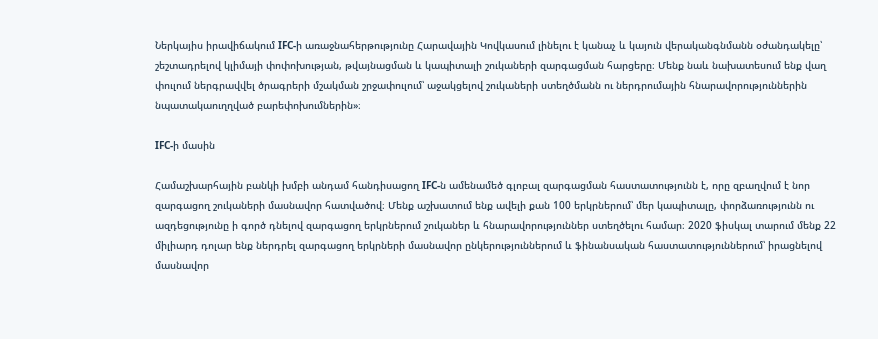Ներկայիս իրավիճակում IFC-ի առաջնահերթությունը Հարավային Կովկասում լինելու է կանաչ և կայուն վերականգնմանն օժանդակելը՝ շեշտադրելով կլիմայի փոփոխության, թվայնացման և կապիտալի շուկաների զարգացման հարցերը։ Մենք նաև նախատեսում ենք վաղ փուլում ներգրավվել ծրագրերի մշակման շրջափուլում՝ աջակցելով շուկաների ստեղծմանն ու ներդրումային հնարավորություններին նպատակաուղղված բարեփոխումներին»։

IFC-ի մասին

Համաշխարհային բանկի խմբի անդամ հանդիսացող IFC-ն ամենամեծ գլոբալ զարգացման հաստատությունն է, որը զբաղվում է նոր զարգացող շուկաների մասնավոր հատվածով։ Մենք աշխատում ենք ավելի քան 100 երկրներում՝ մեր կապիտալը, փորձառությունն ու ազդեցությունը ի գործ դնելով զարգացող երկրներում շուկաներ և հնարավորություններ ստեղծելու համար։ 2020 ֆիսկալ տարում մենք 22 միլիարդ դոլար ենք ներդրել զարգացող երկրների մասնավոր ընկերություններում և ֆինանսական հաստատություններում՝ իրացնելով մասնավոր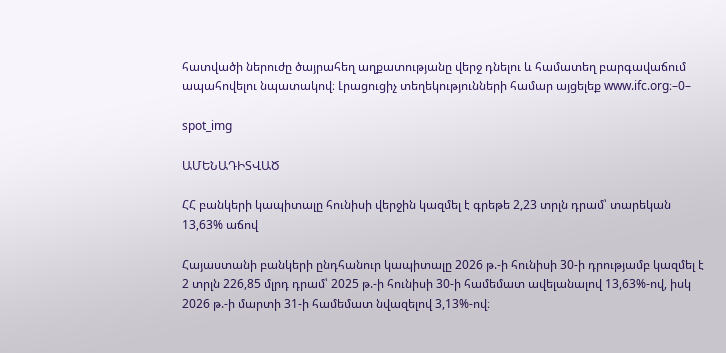հատվածի ներուժը ծայրահեղ աղքատությանը վերջ դնելու և համատեղ բարգավաճում ապահովելու նպատակով։ Լրացուցիչ տեղեկությունների համար այցելեք www.ifc.org։–0–

spot_img

ԱՄԵՆԱԴԻՏՎԱԾ

ՀՀ բանկերի կապիտալը հունիսի վերջին կազմել է գրեթե 2,23 տրլն դրամ՝ տարեկան 13,63% աճով

Հայաստանի բանկերի ընդհանուր կապիտալը 2026 թ.-ի հունիսի 30-ի դրությամբ կազմել է 2 տրլն 226,85 մլրդ դրամ՝ 2025 թ.-ի հունիսի 30-ի համեմատ ավելանալով 13,63%-ով, իսկ 2026 թ.-ի մարտի 31-ի համեմատ նվազելով 3,13%-ով։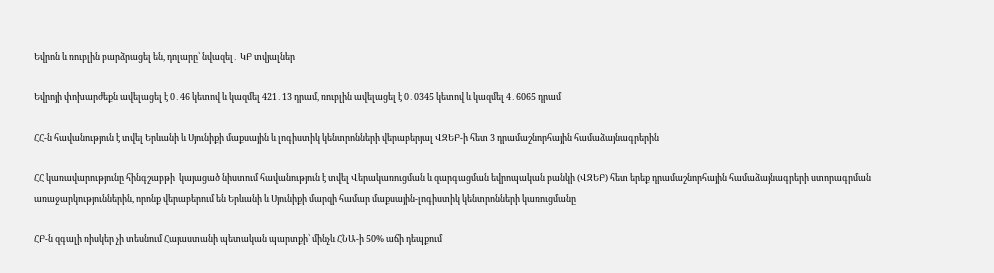Եվրոն և ռուբլին բարձրացել են, դոլարը՝ նվազել․ ԿԲ տվյալներ

Եվրոյի փոխարժեքն ավելացել է 0․46 կետով և կազմել 421․13 դրամ, ռուբլին ավելացել է 0․0345 կետով և կազմել 4․6065 դրամ

ՀՀ-ն հավանություն է տվել Երևանի և Սյունիքի մաքսային և լոգիստիկ կենտրոնների վերաբերյալ ՎԶԵԲ-ի հետ 3 դրամաշնորհային համաձայնագրերին

ՀՀ կառավարությունը հինգշաբթի  կայացած նիստում հավանություն է տվել Վերակառուցման և զարգացման եվրոպական բանկի (ՎԶԵԲ) հետ երեք դրամաշնորհային համաձայնագրերի ստորագրման առաջարկություններին, որոնք վերաբերում են Երևանի և Սյունիքի մարզի համար մաքսային-լոգիստիկ կենտրոնների կառուցմանը

ՀԲ-ն զգալի ռիսկեր չի տեսնում Հայաստանի պետական պարտքի՝ մինչև ՀՆԱ-ի 50% աճի դեպքում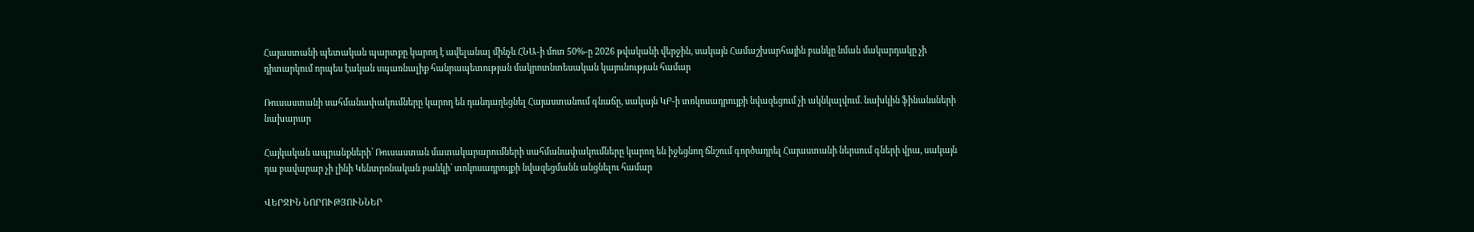Հայաստանի պետական պարտքը կարող է ավելանալ մինչև ՀՆԱ-ի մոտ 50%-ը 2026 թվականի վերջին, սակայն Համաշխարհային բանկը նման մակարդակը չի դիտարկում որպես էական սպառնալիք հանրապետության մակրոտնտեսական կայունության համար

Ռուսաստանի սահմանափակումները կարող են դանդաղեցնել Հայաստանում գնաճը, սակայն ԿԲ-ի տոկոսադրույքի նվազեցում չի ակնկալվում. նախկին ֆինանսների նախարար

Հայկական ապրանքների՝ Ռուսաստան մատակարարումների սահմանափակումները կարող են իջեցնող ճնշում գործադրել Հայաստանի ներսում գների վրա, սակայն դա բավարար չի լինի Կենտրոնական բանկի՝ տոկոսադրույքի նվազեցմանն անցնելու համար

ՎԵՐՋԻՆ ՆՈՐՈՒԹՅՈՒՆՆԵՐ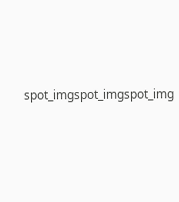spot_imgspot_imgspot_img